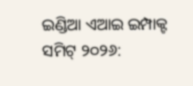ଇଣ୍ଡିଆ ଏଆଇ ଇମ୍ପାକ୍ଟ ସମିଟ୍ ୨୦୨୬: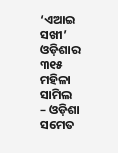‘ଏଆଇ ସଖୀ’ ଓଡ଼ିଶାର ୩୧୫ ମହିଳା ସାମିଲ
– ଓଡ଼ିଶା ସମେତ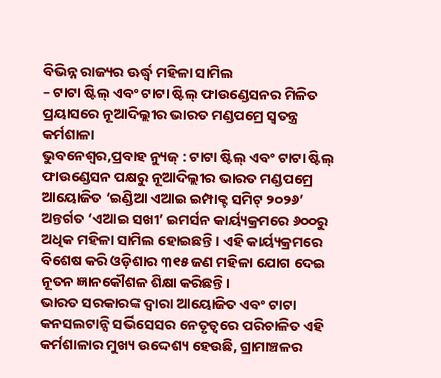ବିଭିନ୍ନ ରାଜ୍ୟର ଊର୍ଦ୍ଧ୍ୱ ମହିଳା ସାମିଲ
– ଟାଟା ଷ୍ଟିଲ୍ ଏବଂ ଟାଟା ଷ୍ଟିଲ୍ ଫାଉଣ୍ଡେସନର ମିଳିତ ପ୍ରୟାସରେ ନୂଆଦିଲ୍ଲୀର ଭାରତ ମଣ୍ଡପମ୍ରେ ସ୍ୱତନ୍ତ୍ର କର୍ମଶାଳା
ଭୁବନେଶ୍ୱର,ପ୍ରବାହ ନ୍ୟୁଜ୍ : ଟାଟା ଷ୍ଟିଲ୍ ଏବଂ ଟାଟା ଷ୍ଟିଲ୍ ଫାଉଣ୍ଡେସନ ପକ୍ଷରୁ ନୂଆଦିଲ୍ଲୀର ଭାରତ ମଣ୍ଡପମ୍ରେ ଆୟୋଜିତ ‘ଇଣ୍ଡିଆ ଏଆଇ ଇମ୍ପାକ୍ଟ ସମିଟ୍ ୨୦୨୬’ ଅନ୍ତର୍ଗତ ‘ଏଆଇ ସଖୀ’ ଇମର୍ସନ କାର୍ୟ୍ୟକ୍ରମରେ ୬୦୦ରୁ ଅଧିକ ମହିଳା ସାମିଲ ହୋଇଛନ୍ତି। ଏହି କାର୍ୟ୍ୟକ୍ରମରେ ବିଶେଷ କରି ଓଡ଼ିଶାର ୩୧୫ ଜଣ ମହିଳା ଯୋଗ ଦେଇ ନୂତନ ଜ୍ଞାନକୌଶଳ ଶିକ୍ଷା କରିଛନ୍ତି।
ଭାରତ ସରକାରଙ୍କ ଦ୍ୱାରା ଆୟୋଜିତ ଏବଂ ଟାଟା କନସଲଟାନ୍ସି ସର୍ଭିସେସର ନେତୃତ୍ୱରେ ପରିଚାଳିତ ଏହି କର୍ମଶାଳାର ମୁଖ୍ୟ ଉଦ୍ଦେଶ୍ୟ ହେଉଛି, ଗ୍ରାମାଞ୍ଚଳର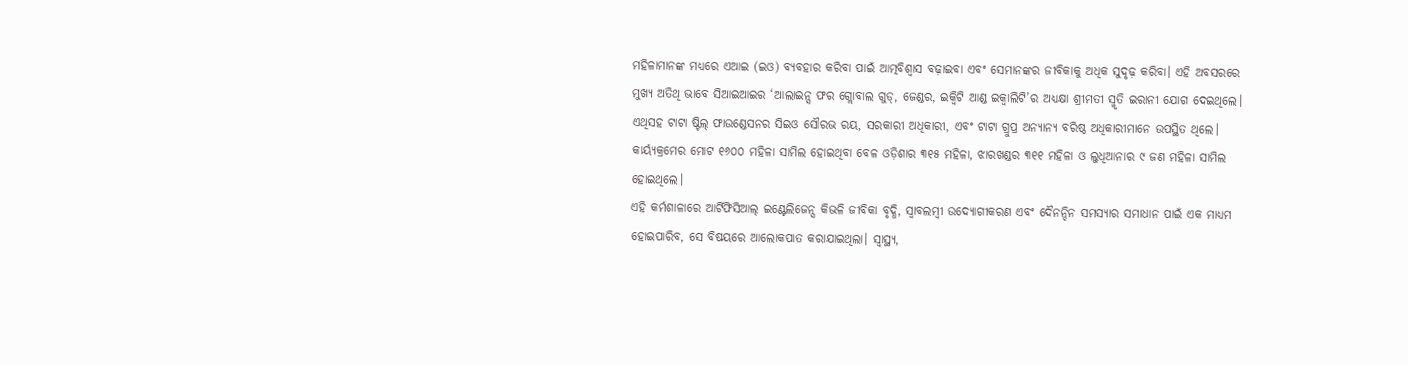ମହିଳାମାନଙ୍କ ମଧ୍ୟରେ ଏଆଇ (ଇଓ) ବ୍ୟବହାର କରିବା ପାଇଁ ଆତ୍ମବିଶ୍ୱାସ ବଢ଼ାଇବା ଏବଂ ସେମାନଙ୍କର ଜୀବିକାକୁ ଅଧିକ ସୁଦୃଢ଼ କରିବା। ଏହି ଅବସରରେ ମୁଖ୍ୟ ଅତିଥି ଭାବେ ସିଆଇଆଇର ‘ଆଲାଇନ୍ସ ଫର ଗ୍ଲୋବାଲ ଗୁଡ୍, ଜେଣ୍ଡର, ଇକ୍ୱିଟି ଆଣ୍ଡ ଇକ୍ୱାଲିଟି’ର ଅଧ୍ୟକ୍ଷା ଶ୍ରୀମତୀ ସ୍ମୃତି ଇରାନୀ ଯୋଗ ଦେଇଥିଲେ। ଏଥିସହ ଟାଟା ଷ୍ଟିଲ୍ ଫାଉଣ୍ଡେସନର ସିଇଓ ସୌରଭ ରୟ, ସରକାରୀ ଅଧିକାରୀ, ଏବଂ ଟାଟା ଗ୍ରୁପ୍ର ଅନ୍ୟାନ୍ୟ ବରିଷ୍ଠ ଅଧିକାରୀମାନେ ଉପସ୍ଥିତ ଥିଲେ।
କାର୍ୟ୍ୟକ୍ରମେର ମୋଟ ୧୬୦୦ ମହିଳା ସାମିଲ ହୋଇଥିବା ବେଳ ଓଡ଼ିଶାର ୩୧୫ ମହିଳା, ଝାରଖଣ୍ଡର ୩୧୧ ମହିଳା ଓ ଲୁଧିଆନାର ୯ ଜଣ ମହିଳା ସାମିଲ ହୋଇଥିଲେ।
ଏହି କର୍ମଶାଳାରେ ଆର୍ଟିଫିସିଆଲ୍ ଇଣ୍ଟେଲିଜେନ୍ସ କିଭଳି ଜୀବିକା ବୃଦ୍ଧି, ସ୍ୱାବଲମ୍ବୀ ଉଦ୍ୟୋଗୀକରଣ ଏବଂ ଦୈନନ୍ଦିନ ସମସ୍ୟାର ସମାଧାନ ପାଇଁ ଏକ ମାଧ୍ୟମ ହୋଇପାରିବ, ସେ ବିଷୟରେ ଆଲୋକପାତ କରାଯାଇଥିଲା। ସ୍ୱାସ୍ଥ୍ୟ,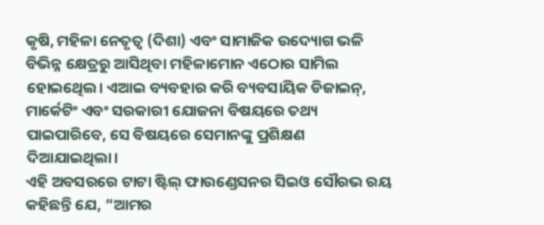କୃଷି, ମହିଳା ନେତୃତ୍ୱ (ଦିଶା) ଏବଂ ସାମାଜିକ ଉଦ୍ୟୋଗ ଭଳି ବିଭିନ୍ନ କ୍ଷେତ୍ରରୁ ଆସିଥିବା ମହିଳାମୋନ ଏଠୋର ସାମିଲ ହୋଇଥେିଲ। ଏଆଇ ବ୍ୟବହାର କରି ବ୍ୟବସାୟିକ ଡିଜାଇନ୍, ମାର୍କେଟିଂ ଏବଂ ସରକାରୀ ଯୋଜନା ବିଷୟରେ ତଥ୍ୟ ପାଇପାରିବେ, ସେ ବିଷୟରେ ସେମାନଙ୍କୁ ପ୍ରଶିକ୍ଷଣ ଦିଆଯାଇଥିଲା।
ଏହି ଅବସରରେ ଟାଟା ଷ୍ଟିଲ୍ ଫାଉଣ୍ଡେସନର ସିଇଓ ସୌରଭ ରୟ କହିଛନ୍ତି ଯେ, “ଆମର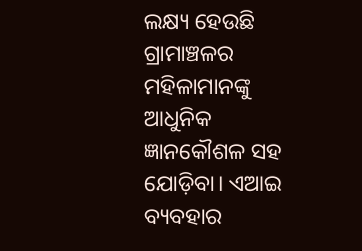ଲକ୍ଷ୍ୟ ହେଉଛି ଗ୍ରାମାଞ୍ଚଳର ମହିଳାମାନଙ୍କୁ ଆଧୁନିକ ଜ୍ଞାନକୌଶଳ ସହ ଯୋଡ଼ିବା। ଏଆଇ ବ୍ୟବହାର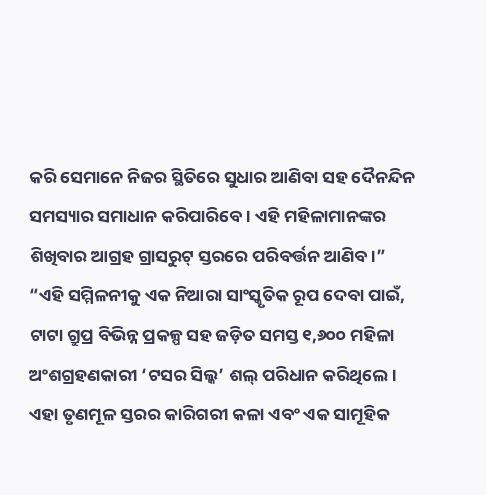କରି ସେମାନେ ନିଜର ସ୍ଥିତିରେ ସୁଧାର ଆଣିବା ସହ ଦୈନନ୍ଦିନ ସମସ୍ୟାର ସମାଧାନ କରିପାରିବେ। ଏହି ମହିଳାମାନଙ୍କର ଶିଖିବାର ଆଗ୍ରହ ଗ୍ରାସରୁଟ୍ ସ୍ତରରେ ପରିବର୍ତ୍ତନ ଆଣିବ।”
“ଏହି ସମ୍ମିଳନୀକୁ ଏକ ନିଆରା ସାଂସ୍କୃତିକ ରୂପ ଦେବା ପାଇଁ, ଟାଟା ଗ୍ରୁପ୍ର ବିଭିନ୍ନ ପ୍ରକଳ୍ପ ସହ ଜଡ଼ିତ ସମସ୍ତ ୧,୬୦୦ ମହିଳା ଅଂଶଗ୍ରହଣକାରୀ ‘ଟସର ସିଲ୍କ’ ଶଲ୍ ପରିଧାନ କରିଥିଲେ। ଏହା ତୃଣମୂଳ ସ୍ତରର କାରିଗରୀ କଳା ଏବଂ ଏକ ସାମୂହିକ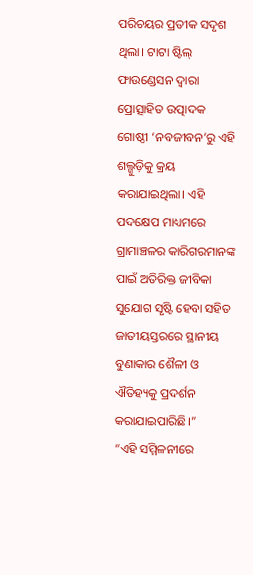ପରିଚୟର ପ୍ରତୀକ ସଦୃଶ ଥିଲା। ଟାଟା ଷ୍ଟିଲ୍ ଫାଉଣ୍ଡେସନ ଦ୍ୱାରା ପ୍ରୋତ୍ସାହିତ ଉତ୍ପାଦକ ଗୋଷ୍ଠୀ ‘ନବଜୀବନ’ରୁ ଏହି ଶଲ୍ଗୁଡ଼ିକୁ କ୍ରୟ କରାଯାଇଥିଲା। ଏହି ପଦକ୍ଷେପ ମାଧ୍ୟମରେ ଗ୍ରାମାଞ୍ଚଳର କାରିଗରମାନଙ୍କ ପାଇଁ ଅତିରିକ୍ତ ଜୀବିକା ସୁଯୋଗ ସୃଷ୍ଟି ହେବା ସହିତ ଜାତୀୟସ୍ତରରେ ସ୍ଥାନୀୟ ବୁଣାକାର ଶୈଳୀ ଓ ଐତିହ୍ୟକୁ ପ୍ରଦର୍ଶନ କରାଯାଇପାରିଛି।”
“ଏହି ସମ୍ମିଳନୀରେ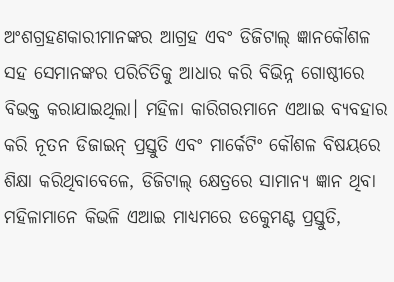ଅଂଶଗ୍ରହଣକାରୀମାନଙ୍କର ଆଗ୍ରହ ଏବଂ ଡିଜିଟାଲ୍ ଜ୍ଞାନକୌଶଳ ସହ ସେମାନଙ୍କର ପରିଚିତିକୁ ଆଧାର କରି ବିଭିନ୍ନ ଗୋଷ୍ଠୀରେ ବିଭକ୍ତ କରାଯାଇଥିଲା। ମହିଳା କାରିଗରମାନେ ଏଆଇ ବ୍ୟବହାର କରି ନୂତନ ଡିଜାଇନ୍ ପ୍ରସ୍ତୁତି ଏବଂ ମାର୍କେଟିଂ କୌଶଳ ବିଷୟରେ ଶିକ୍ଷା କରିଥିବାବେଳେ, ଡିଜିଟାଲ୍ କ୍ଷେତ୍ରରେ ସାମାନ୍ୟ ଜ୍ଞାନ ଥିବା ମହିଳାମାନେ କିଭଳି ଏଆଇ ମାଧ୍ୟମରେ ଡକେୁମଣ୍ଟ ପ୍ରସ୍ତୁତି,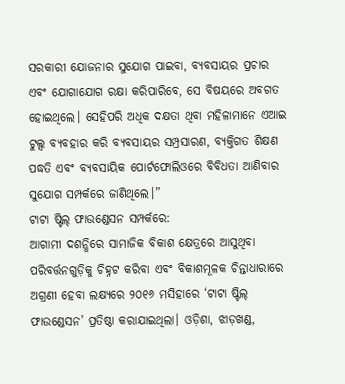ସରକାରୀ ଯୋଜନାର ସୁଯୋଗ ପାଇବା, ବ୍ୟବସାୟର ପ୍ରଚାର ଏବଂ ଯୋଗାଯୋଗ ରକ୍ଷା କରିପାରିବେ, ସେ ବିଷୟରେ ଅବଗତ ହୋଇଥିଲେ। ସେହିପରି ଅଧିକ ଦକ୍ଷତା ଥିବା ମହିଳାମାନେ ଏଆଇ ଟୁଲ୍ସ ବ୍ୟବହାର କରି ବ୍ୟବସାୟର ସମ୍ପ୍ରସାରଣ, ବ୍ୟକ୍ତିଗତ ଶିକ୍ଷଣ ପଦ୍ଧତି ଏବଂ ବ୍ୟବସାୟିକ ପୋର୍ଟଫୋଲିଓରେ ବିବିଧତା ଆଣିବାର ସୁଯୋଗ ସମ୍ପର୍କରେ ଜାଣିଥିଲେ।”
ଟାଟା ଷ୍ଟିଲ୍ ଫାଉଣ୍ଡେସନ ସମ୍ପର୍କରେ:
ଆଗାମୀ ଦଶନ୍ଧିରେ ସାମାଜିକ ବିକାଶ କ୍ଷେତ୍ରରେ ଆସୁଥିବା ପରିବର୍ତ୍ତନଗୁଡ଼ିକୁ ଚିହ୍ନଟ କରିବା ଏବଂ ବିକାଶମୂଳକ ଚିନ୍ତାଧାରାରେ ଅଗ୍ରଣୀ ହେବା ଲକ୍ଷ୍ୟରେ ୨୦୧୬ ମସିହାରେ ‘ଟାଟା ଷ୍ଟିଲ୍ ଫାଉଣ୍ଡେସନ’ ପ୍ରତିଷ୍ଠା କରାଯାଇଥିଲା। ଓଡ଼ିଶା, ଝାଡ଼ଖଣ୍ଡ,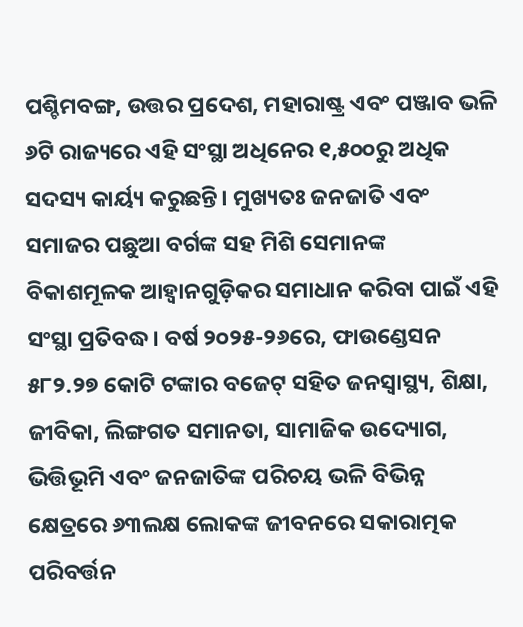ପଶ୍ଚିମବଙ୍ଗ, ଉତ୍ତର ପ୍ରଦେଶ, ମହାରାଷ୍ଟ୍ର ଏବଂ ପଞ୍ଜାବ ଭଳି ୬ଟି ରାଜ୍ୟରେ ଏହି ସଂସ୍ଥା ଅଧିନେର ୧,୫୦୦ରୁ ଅଧିକ ସଦସ୍ୟ କାର୍ୟ୍ୟ କରୁଛନ୍ତି। ମୁଖ୍ୟତଃ ଜନଜାତି ଏବଂ ସମାଜର ପଛୁଆ ବର୍ଗଙ୍କ ସହ ମିଶି ସେମାନଙ୍କ ବିକାଶମୂଳକ ଆହ୍ୱାନଗୁଡ଼ିକର ସମାଧାନ କରିବା ପାଇଁ ଏହି ସଂସ୍ଥା ପ୍ରତିବଦ୍ଧ। ବର୍ଷ ୨୦୨୫-୨୬ରେ, ଫାଉଣ୍ଡେସନ ୫୮୨.୨୭ କୋଟି ଟଙ୍କାର ବଜେଟ୍ ସହିତ ଜନସ୍ୱାସ୍ଥ୍ୟ, ଶିକ୍ଷା, ଜୀବିକା, ଲିଙ୍ଗଗତ ସମାନତା, ସାମାଜିକ ଉଦ୍ୟୋଗ, ଭିତ୍ତିଭୂମି ଏବଂ ଜନଜାତିଙ୍କ ପରିଚୟ ଭଳି ବିଭିନ୍ନ କ୍ଷେତ୍ରରେ ୬୩ଲକ୍ଷ ଲୋକଙ୍କ ଜୀବନରେ ସକାରାତ୍ମକ ପରିବର୍ତ୍ତନ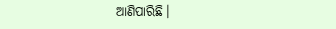ଆଣିପାରିଛି।